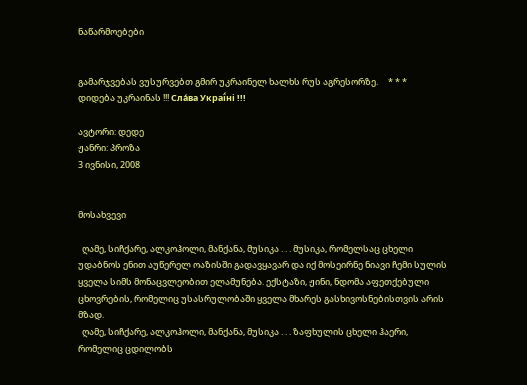ნაწარმოებები


გამარჯვებას ვუსურვებთ გმირ უკრაინელ ხალხს რუს აგრესორზე.     * * *     დიდება უკრაინას !!! Сла́ва Украї́ні !!!

ავტორი: დედე
ჟანრი: პროზა
3 ივნისი, 2008


მოსახვევი

  ღამე, სიჩქარე, ალკოჰოლი, მანქანა, მუსიკა . . . მუსიკა, რომელსაც ცხელი უდაბნოს ენით აუწერელ ოაზისში გადავყავარ და იქ მოსეირნე ნიავი ჩემი სულის ყველა სიმს მონაცვლეობით ელამუნება. ექსტაზი, ჟინი, ნდომა აფეთქებული ცხოვრების, რომელიც უსასრულობაში ყველა მხარეს გასხივოსნებისთვის არის მზად.
  ღამე, სიჩქარე, ალკოჰოლი, მანქანა, მუსიკა . . . ზაფხულის ცხელი ჰაერი, რომელიც ცდილობს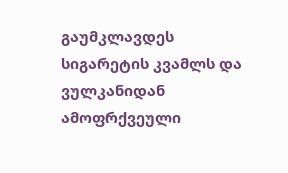გაუმკლავდეს სიგარეტის კვამლს და ვულკანიდან ამოფრქვეული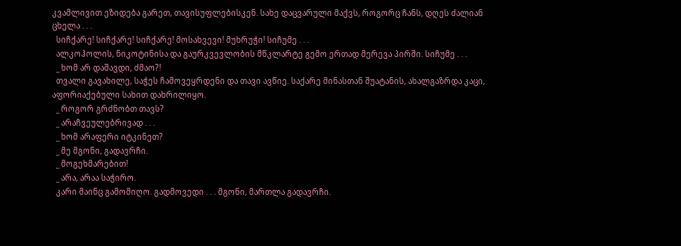კვამლივით ეზიდება გარეთ, თავისუფლებისკენ. სახე დაცვარული მაქვს, როგორც ჩანს, დღეს ძალიან ცხელა . . .
  სიჩქარე! სიჩქარე! სიჩქარე! მოსახვევი! მუხრუჭი! სიჩუმე . . .
  ალკოჰოლის, ნიკოტინისა და გაურკვევლობის მწკლარტე გემო ერთად მერევა პირში. სიჩუმე . . .
  _ ხომ არ დაშავდი, ძმაო?!
  თვალი გავახილე, საჭეს ჩამოვეყრდენი და თავი ავწიე. საქარე მინასთან შუატანის, ახალგაზრდა კაცი, აფორიაქებული სახით დახრილიყო.
  _ როგორ გრძნობთ თავს?
  _ არაჩვეულებრივად . . .
  _ ხომ არაფერი იტკინეთ?
  _ მე მგონი, გადავრჩი.
  _ მოგეხმარებით!
  _ არა, არაა საჭირო.
  კარი მაინც გამომიღო. გადმოვედი . . . მგონი, მართლა გადავრჩი.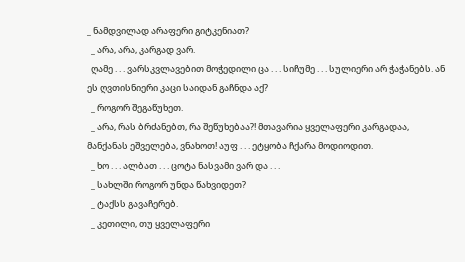_ ნამდვილად არაფერი გიტკენიათ?
  _ არა, არა, კარგად ვარ.
  ღამე . . . ვარსკვლავებით მოჭედილი ცა . . . სიჩუმე . . . სულიერი არ ჭაჭანებს. ან ეს ღვთისნიერი კაცი საიდან გაჩნდა აქ?
  _ როგორ შეგაწუხეთ.
  _ არა, რას ბრძანებთ, რა შეწუხებაა?! მთავარია ყველაფერი კარგადაა, მანქანას ეშველება, ვნახოთ! აუფ . . . ეტყობა ჩქარა მოდიოდით.
  _ ხო . . . ალბათ . . . ცოტა ნასვამი ვარ და . . .
  _ სახლში როგორ უნდა წახვიდეთ?
  _ ტაქსს გავაჩერებ.
  _ კეთილი, თუ ყველაფერი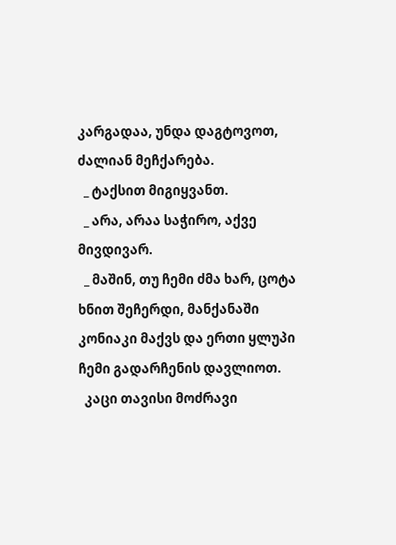კარგადაა, უნდა დაგტოვოთ, ძალიან მეჩქარება.
  _ ტაქსით მიგიყვანთ.
  _ არა, არაა საჭირო, აქვე მივდივარ.
  _ მაშინ, თუ ჩემი ძმა ხარ, ცოტა ხნით შეჩერდი, მანქანაში კონიაკი მაქვს და ერთი ყლუპი ჩემი გადარჩენის დავლიოთ.
  კაცი თავისი მოძრავი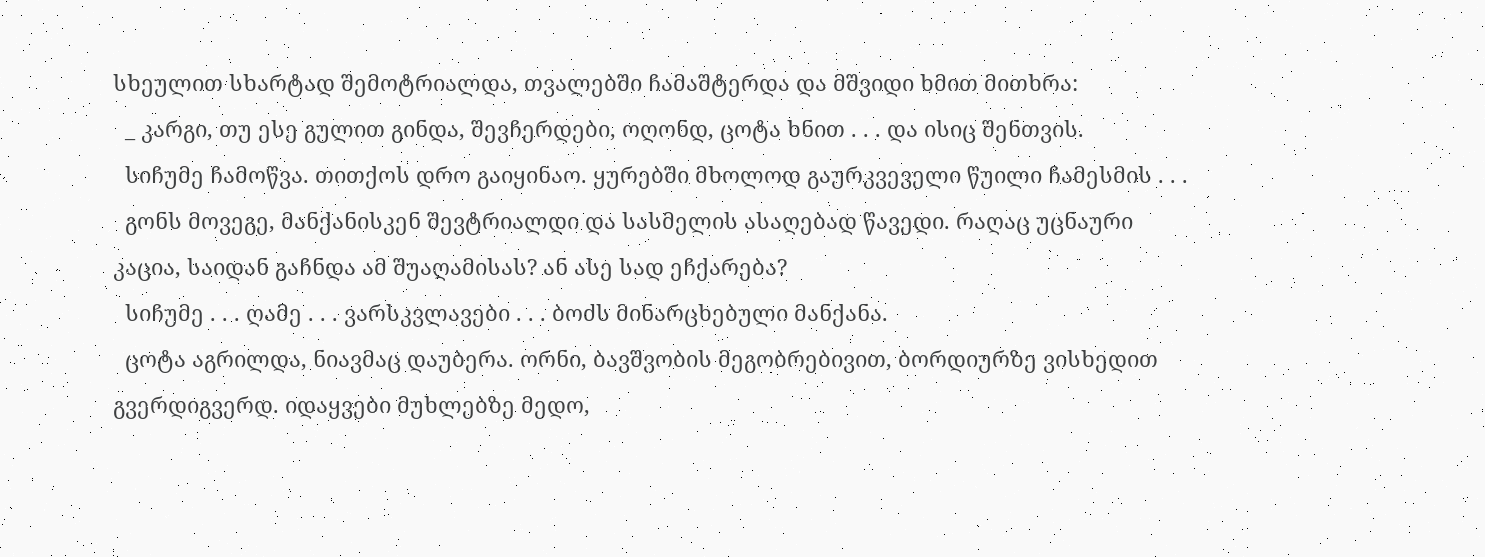სხეულით სხარტად შემოტრიალდა, თვალებში ჩამაშტერდა და მშვიდი ხმით მითხრა:
  _ კარგი, თუ ესე გულით გინდა, შევჩერდები, ოღონდ, ცოტა ხნით . . . და ისიც შენთვის.
  სიჩუმე ჩამოწვა. თითქოს დრო გაიყინაო. ყურებში მხოლოდ გაურკვეველი წუილი ჩამესმის . . .
  გონს მოვეგე, მანქანისკენ შევტრიალდი და სასმელის ასაღებად წავედი. რაღაც უცნაური კაცია, საიდან გაჩნდა ამ შუაღამისას? ან ასე სად ეჩქარება?
  სიჩუმე . . . ღამე . . . ვარსკვლავები . . . ბოძს მინარცხებული მანქანა.
  ცოტა აგრილდა, ნიავმაც დაუბერა. ორნი, ბავშვობის მეგობრებივით, ბორდიურზე ვისხედით გვერდიგვერდ. იდაყვები მუხლებზე მედო,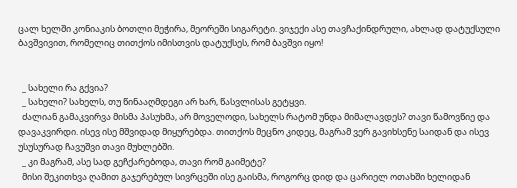ცალ ხელში კონიაკის ბოთლი მეჭირა, მეორეში სიგარეტი. ვიჯექი ასე თავჩაქინდრული, ახლად დატუქსული ბავშვივით, რომელიც თითქოს იმისთვის დატუქსეს, რომ ბავშვი იყო!


  _ სახელი რა გქვია?
  _ სახელი? სახელს, თუ წინააღმდეგი არ ხარ, წასვლისას გეტყვი.
  ძალიან გამაკვირვა მისმა პასუხმა, არ მოველოდი, სახელს რატომ უნდა მიმალავდეს? თავი წამოვწიე და დავაკვირდი. ისევ ისე მშვიდად მიყურებდა. თითქოს მეცნო კიდეც, მაგრამ ვერ გავიხსენე საიდან და ისევ უსუსურად ჩავუშვი თავი მუხლებში.
  _ კი მაგრამ, ასე სად გეჩქარებოდა, თავი რომ გაიმეტე?
  მისი შეკითხვა ღამით გაჯერებულ სივრცეში ისე გაისმა, როგორც დიდ და ცარიელ ოთახში ხელიდან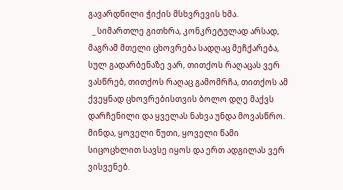გავარდნილი ჭიქის მსხვრევის ხმა.
  _ სიმართლე გითხრა, კონკრეტულად არსად, მაგრამ მთელი ცხოვრება სადღაც მეჩქარება, სულ გადარბენაზე ვარ, თითქოს რაღაცას ვერ ვასწრებ, თითქოს რაღაც გამომრჩა, თითქოს ამ ქვეყნად ცხოვრებისთვის ბოლო დღე მაქვს დარჩენილი და ყველას ნახვა უნდა მოვასწრო. მინდა, ყოველი წუთი, ყოველი წამი სიცოცხლით სავსე იყოს და ერთ ადგილას ვერ ვისვენებ.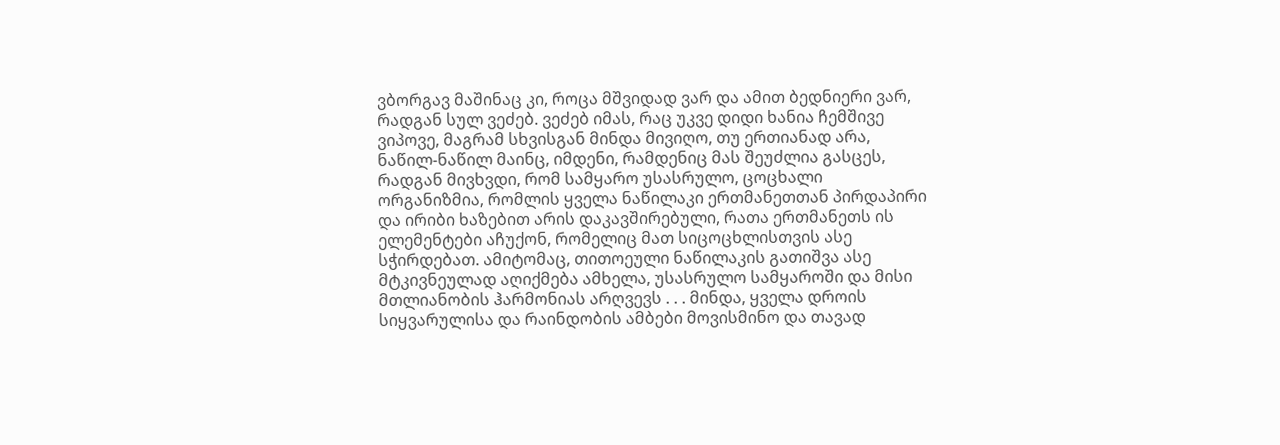ვბორგავ მაშინაც კი, როცა მშვიდად ვარ და ამით ბედნიერი ვარ, რადგან სულ ვეძებ. ვეძებ იმას, რაც უკვე დიდი ხანია ჩემშივე ვიპოვე, მაგრამ სხვისგან მინდა მივიღო, თუ ერთიანად არა, ნაწილ-ნაწილ მაინც, იმდენი, რამდენიც მას შეუძლია გასცეს, რადგან მივხვდი, რომ სამყარო უსასრულო, ცოცხალი ორგანიზმია, რომლის ყველა ნაწილაკი ერთმანეთთან პირდაპირი და ირიბი ხაზებით არის დაკავშირებული, რათა ერთმანეთს ის ელემენტები აჩუქონ, რომელიც მათ სიცოცხლისთვის ასე სჭირდებათ. ამიტომაც, თითოეული ნაწილაკის გათიშვა ასე მტკივნეულად აღიქმება ამხელა, უსასრულო სამყაროში და მისი მთლიანობის ჰარმონიას არღვევს . . . მინდა, ყველა დროის სიყვარულისა და რაინდობის ამბები მოვისმინო და თავად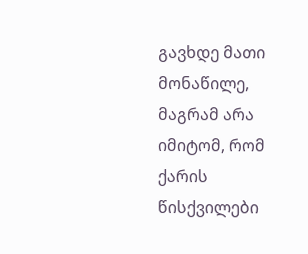გავხდე მათი მონაწილე, მაგრამ არა იმიტომ, რომ ქარის წისქვილები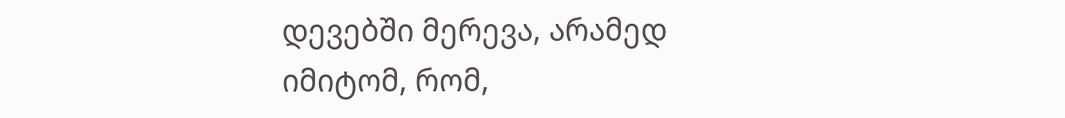დევებში მერევა, არამედ იმიტომ, რომ,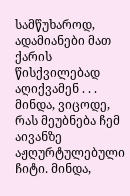სამწუხაროდ, ადამიანები მათ ქარის წისქვილებად აღიქვამენ . . . მინდა, ვიცოდე, რას მეუბნება ჩემ აივანზე აჟღურტულებული ჩიტი. მინდა,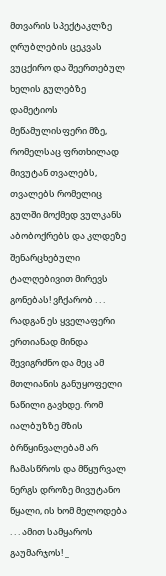მთვარის სპექტაკლზე ღრუბლების ცეკვას ვუცქირო და შეერთებულ ხელის გულებზე დამეტიოს მეწამულისფერი მზე, რომელსაც ფრთხილად მივუტან თვალებს, თვალებს რომელიც გულში მოქმედ ვულკანს აბობოქრებს და კლდეზე შენარცხებული ტალღებივით მირევს გონებას! ვჩქარობ . . . რადგან ეს ყველაფერი ერთიანად მინდა შევიგრძნო და მეც ამ მთლიანის განუყოფელი ნაწილი გავხდე. რომ იალბუზზე მზის ბრწყინვალებამ არ ჩამასწროს და მწყურვალ ნერგს დროზე მივუტანო წყალი, ის ხომ მელოდება . . . ამით სამყაროს გაუმარჯოს! _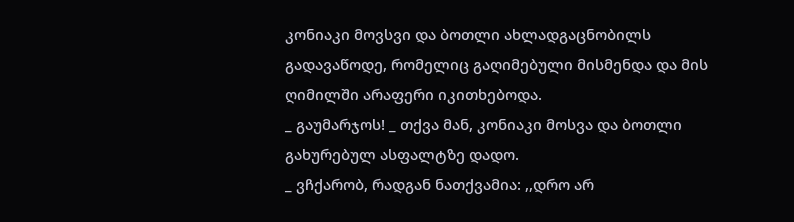კონიაკი მოვსვი და ბოთლი ახლადგაცნობილს გადავაწოდე, რომელიც გაღიმებული მისმენდა და მის ღიმილში არაფერი იკითხებოდა.
_ გაუმარჯოს! _ თქვა მან, კონიაკი მოსვა და ბოთლი გახურებულ ასფალტზე დადო.
_ ვჩქარობ, რადგან ნათქვამია: ,,დრო არ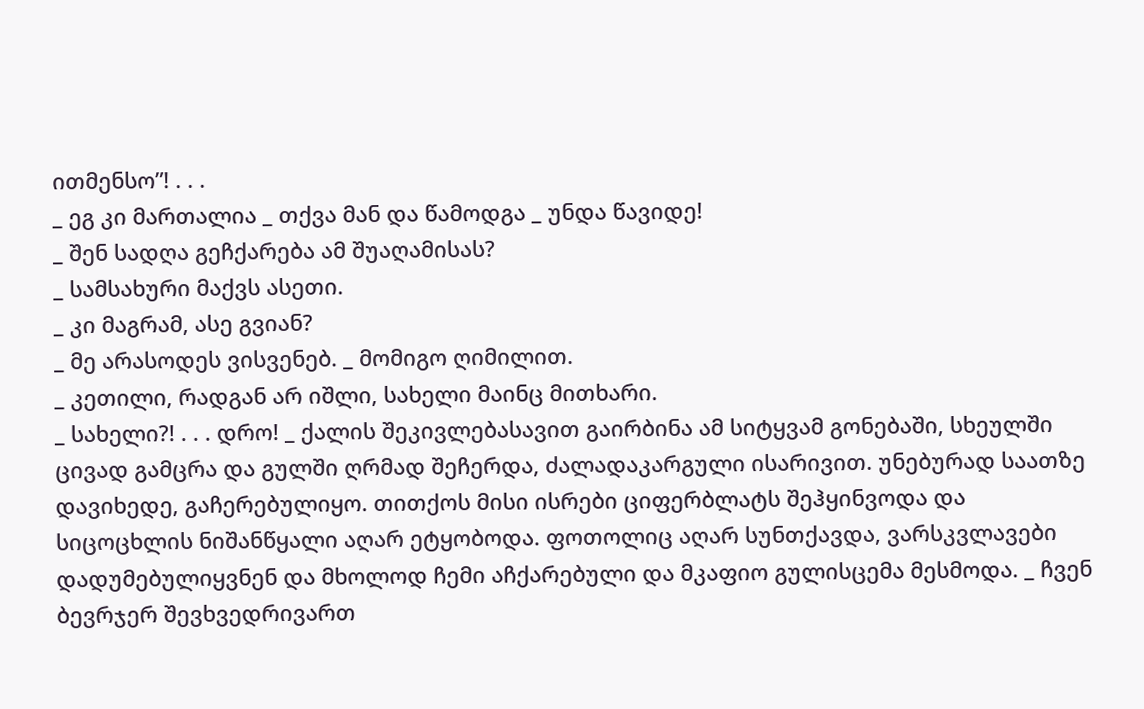ითმენსო”! . . .
_ ეგ კი მართალია _ თქვა მან და წამოდგა _ უნდა წავიდე!
_ შენ სადღა გეჩქარება ამ შუაღამისას?
_ სამსახური მაქვს ასეთი.
_ კი მაგრამ, ასე გვიან?
_ მე არასოდეს ვისვენებ. _ მომიგო ღიმილით.
_ კეთილი, რადგან არ იშლი, სახელი მაინც მითხარი.
_ სახელი?! . . . დრო! _ ქალის შეკივლებასავით გაირბინა ამ სიტყვამ გონებაში, სხეულში ცივად გამცრა და გულში ღრმად შეჩერდა, ძალადაკარგული ისარივით. უნებურად საათზე დავიხედე, გაჩერებულიყო. თითქოს მისი ისრები ციფერბლატს შეჰყინვოდა და სიცოცხლის ნიშანწყალი აღარ ეტყობოდა. ფოთოლიც აღარ სუნთქავდა, ვარსკვლავები დადუმებულიყვნენ და მხოლოდ ჩემი აჩქარებული და მკაფიო გულისცემა მესმოდა. _ ჩვენ ბევრჯერ შევხვედრივართ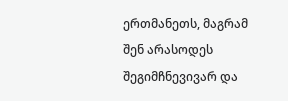ერთმანეთს, მაგრამ შენ არასოდეს შეგიმჩნევივარ და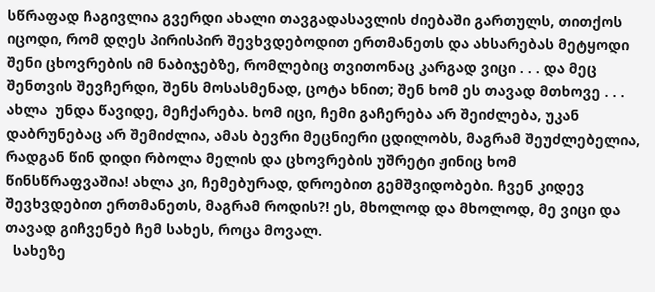სწრაფად ჩაგივლია გვერდი ახალი თავგადასავლის ძიებაში გართულს, თითქოს იცოდი, რომ დღეს პირისპირ შევხვდებოდით ერთმანეთს და ახსარებას მეტყოდი შენი ცხოვრების იმ ნაბიჯებზე, რომლებიც თვითონაც კარგად ვიცი . . . და მეც შენთვის შევჩერდი, შენს მოსასმენად, ცოტა ხნით; შენ ხომ ეს თავად მთხოვე . . . ახლა  უნდა წავიდე, მეჩქარება. ხომ იცი, ჩემი გაჩერება არ შეიძლება, უკან დაბრუნებაც არ შემიძლია, ამას ბევრი მეცნიერი ცდილობს, მაგრამ შეუძლებელია, რადგან წინ დიდი რბოლა მელის და ცხოვრების უშრეტი ჟინიც ხომ წინსწრაფვაშია! ახლა კი, ჩემებურად, დროებით გემშვიდობები. ჩვენ კიდევ შევხვდებით ერთმანეთს, მაგრამ როდის?! ეს, მხოლოდ და მხოლოდ, მე ვიცი და თავად გიჩვენებ ჩემ სახეს, როცა მოვალ.
  სახეზე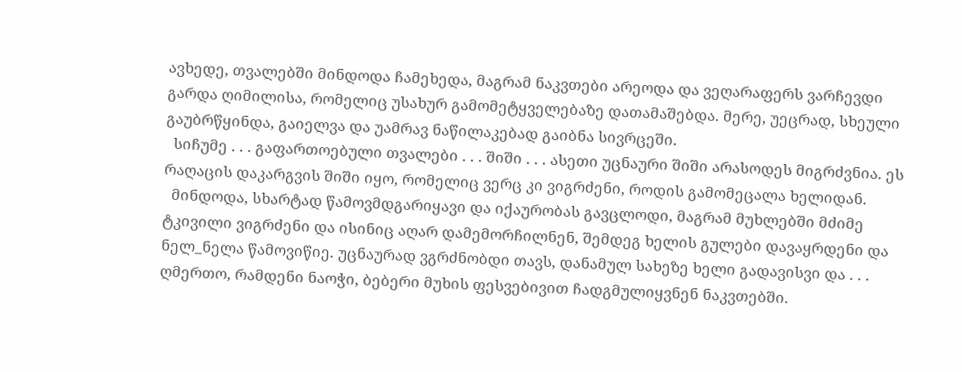ავხედე, თვალებში მინდოდა ჩამეხედა, მაგრამ ნაკვთები არეოდა და ვეღარაფერს ვარჩევდი გარდა ღიმილისა, რომელიც უსახურ გამომეტყველებაზე დათამაშებდა. მერე, უეცრად, სხეული გაუბრწყინდა, გაიელვა და უამრავ ნაწილაკებად გაიბნა სივრცეში.
  სიჩუმე . . . გაფართოებული თვალები . . . შიში . . . ასეთი უცნაური შიში არასოდეს მიგრძვნია. ეს რაღაცის დაკარგვის შიში იყო, რომელიც ვერც კი ვიგრძენი, როდის გამომეცალა ხელიდან.
  მინდოდა, სხარტად წამოვმდგარიყავი და იქაურობას გავცლოდი, მაგრამ მუხლებში მძიმე ტკივილი ვიგრძენი და ისინიც აღარ დამემორჩილნენ, შემდეგ ხელის გულები დავაყრდენი და ნელ_ნელა წამოვიწიე. უცნაურად ვგრძნობდი თავს, დანამულ სახეზე ხელი გადავისვი და . . . ღმერთო, რამდენი ნაოჭი, ბებერი მუხის ფესვებივით ჩადგმულიყვნენ ნაკვთებში.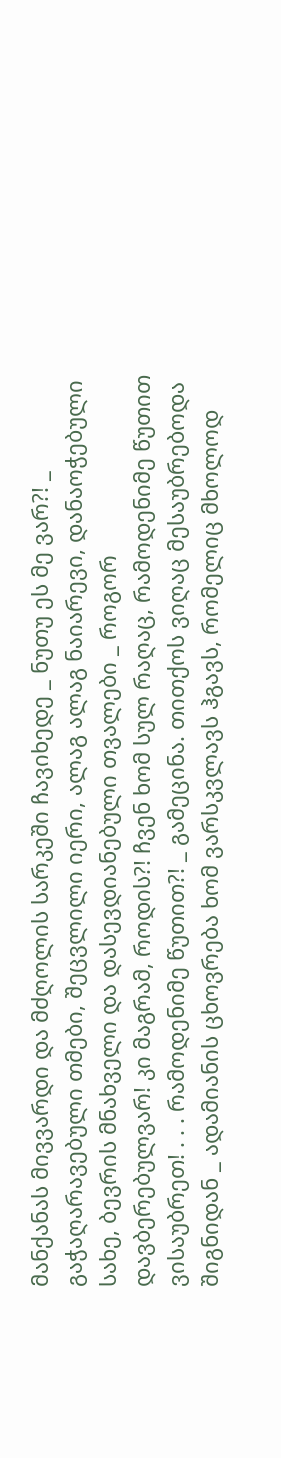მანქანას მივვარდი და მძღოლის სარკეში ჩავიხედე _ ნუთუ ეს მე ვარ?! _ გაჭაღარავებული თმები, შეცვლილი იერი, ალაგ ალაგ ნაიარევი, დანაოჭებული სახე, ბევრის მნახველი და დასევდიანებული თვალები _ როგორ დავბერებულვარ! კი მაგრამ, როდის?! ჩვენ ხომ სულ რაღაც, რამოდენიმე წუთით ვისაუბრეთ! . . . რამოდენიმე წუთით?! _ გამეცინა. თითქოს ვიღაც მესაუბრებოდა შიგნიდან _ ადამიანის ცხოვრება ხომ ვარსკვლავს ჰგავს, რომელიც მხოლოდ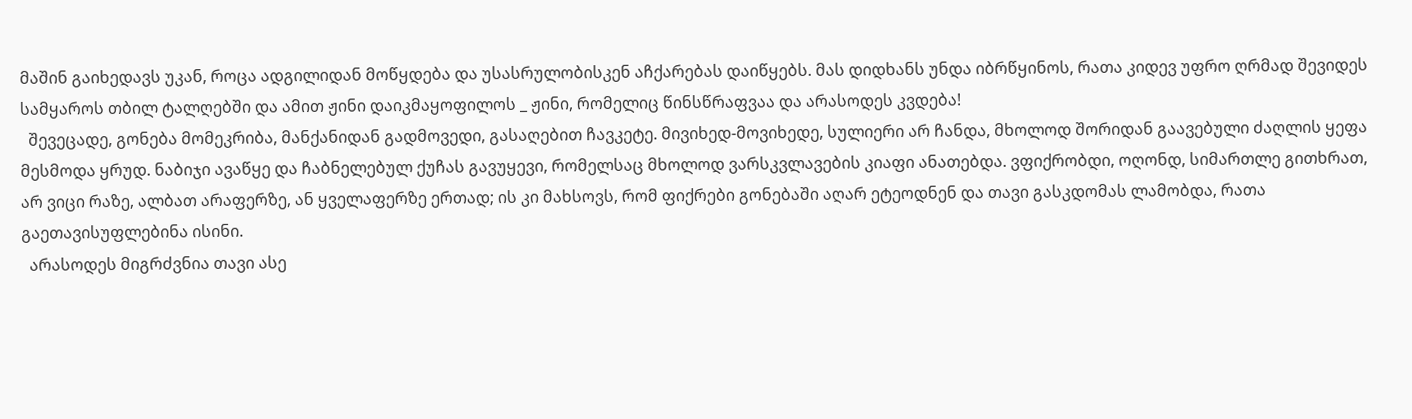მაშინ გაიხედავს უკან, როცა ადგილიდან მოწყდება და უსასრულობისკენ აჩქარებას დაიწყებს. მას დიდხანს უნდა იბრწყინოს, რათა კიდევ უფრო ღრმად შევიდეს სამყაროს თბილ ტალღებში და ამით ჟინი დაიკმაყოფილოს _ ჟინი, რომელიც წინსწრაფვაა და არასოდეს კვდება!
  შევეცადე, გონება მომეკრიბა, მანქანიდან გადმოვედი, გასაღებით ჩავკეტე. მივიხედ-მოვიხედე, სულიერი არ ჩანდა, მხოლოდ შორიდან გაავებული ძაღლის ყეფა მესმოდა ყრუდ. ნაბიჯი ავაწყე და ჩაბნელებულ ქუჩას გავუყევი, რომელსაც მხოლოდ ვარსკვლავების კიაფი ანათებდა. ვფიქრობდი, ოღონდ, სიმართლე გითხრათ, არ ვიცი რაზე, ალბათ არაფერზე, ან ყველაფერზე ერთად; ის კი მახსოვს, რომ ფიქრები გონებაში აღარ ეტეოდნენ და თავი გასკდომას ლამობდა, რათა გაეთავისუფლებინა ისინი.
  არასოდეს მიგრძვნია თავი ასე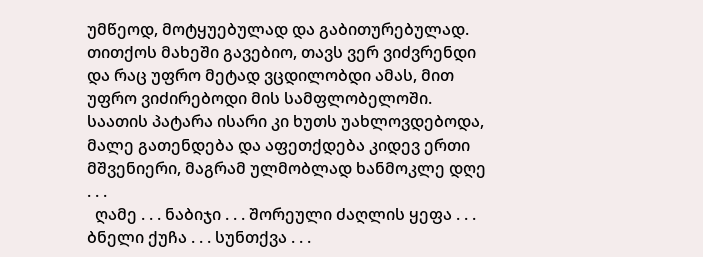უმწეოდ, მოტყუებულად და გაბითურებულად. თითქოს მახეში გავებიო, თავს ვერ ვიძვრენდი და რაც უფრო მეტად ვცდილობდი ამას, მით უფრო ვიძირებოდი მის სამფლობელოში. საათის პატარა ისარი კი ხუთს უახლოვდებოდა, მალე გათენდება და აფეთქდება კიდევ ერთი მშვენიერი, მაგრამ ულმობლად ხანმოკლე დღე . . .
  ღამე . . . ნაბიჯი . . . შორეული ძაღლის ყეფა . . . ბნელი ქუჩა . . . სუნთქვა . . .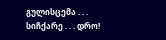გულისცემა . . . სიჩქარე . . . დრო!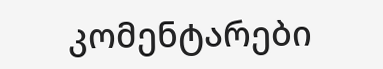კომენტარები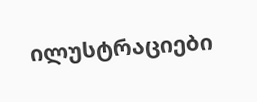ილუსტრაციები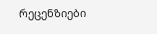რეცენზიები